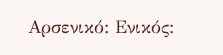Αρσενικό: Ενικός: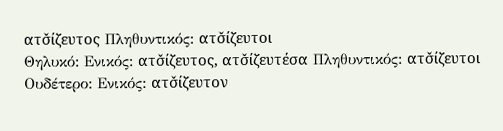ατσ̌ίζευτος Πληθυντικός: ατσ̌ίζευτοι
Θηλυκό: Ενικός: ατσ̌ίζευτος, ατσ̌ίζευτέσα Πληθυντικός: ατσ̌ίζευτοι
Ουδέτερο: Ενικός: ατσ̌ίζευτον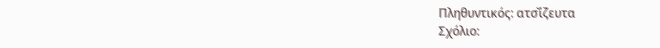Πληθυντικός: ατσ̌ίζευτα
Σχόλιο: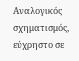Αναλογικός σχηματισμός, εύχρηστο σε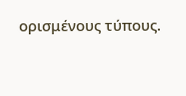ορισμένους τύπους.